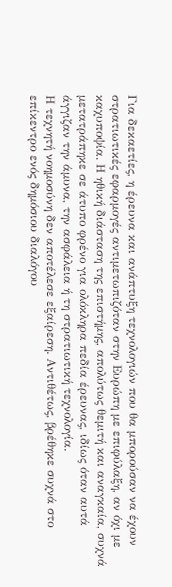Για δεκαετίες, η έρευνα και ανάπτυξη τεχνολογιών που θα μπορούσαν να έχουν στρατιωτικές εφαρμογές αντιμετωπιζόταν στην Ευρώπη με επιφύλαξη, αν όχι με καχυποψία. Η ηθική διάσταση της επιστήμης, απολύτως θεμιτή και αναγκαία, συχνά μετατράπηκε σε άτυπο φρένο για ολόκληρα πεδία έρευνας, ιδίως όταν αυτά άγγιζαν την άμυνα, την ασφάλεια ή τη στρατιωτική τεχνολογία.
Η τεχνητή νοημοσύνη δεν αποτέλεσε εξαίρεση. Αντιθέτως, βρέθηκε συχνά στο επίκεντρο ενός δημόσιου διαλόγου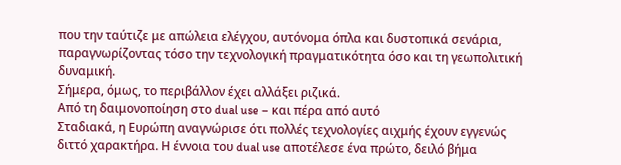που την ταύτιζε με απώλεια ελέγχου, αυτόνομα όπλα και δυστοπικά σενάρια, παραγνωρίζοντας τόσο την τεχνολογική πραγματικότητα όσο και τη γεωπολιτική δυναμική.
Σήμερα, όμως, το περιβάλλον έχει αλλάξει ριζικά.
Από τη δαιμονοποίηση στο dual use – και πέρα από αυτό
Σταδιακά, η Ευρώπη αναγνώρισε ότι πολλές τεχνολογίες αιχμής έχουν εγγενώς διττό χαρακτήρα. Η έννοια του dual use αποτέλεσε ένα πρώτο, δειλό βήμα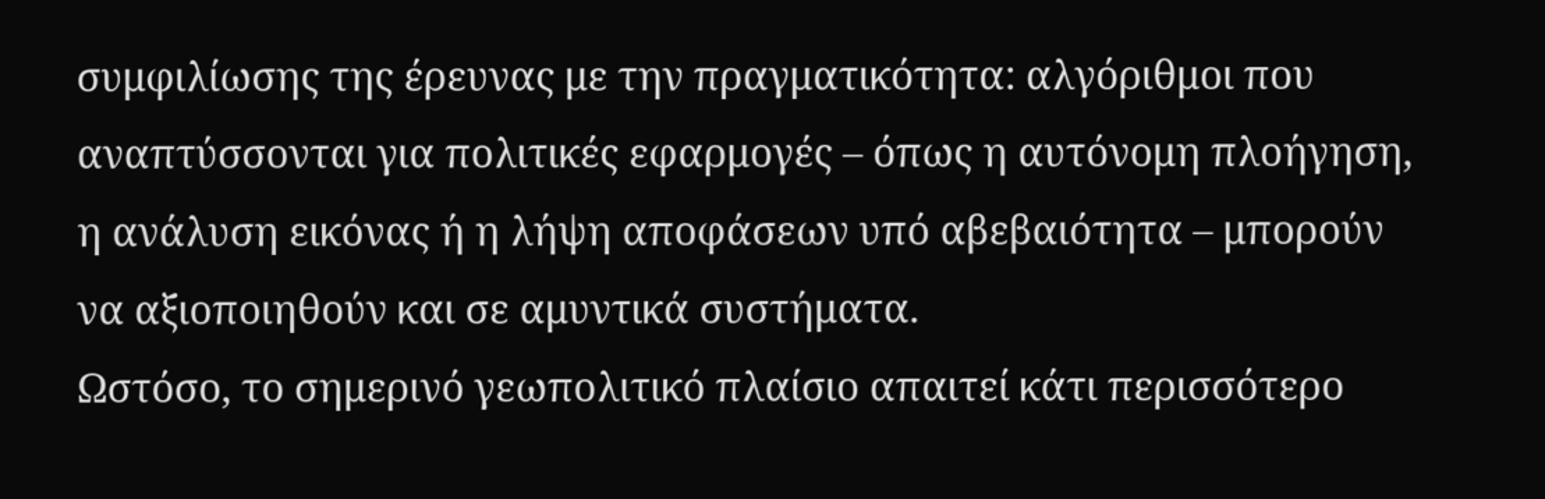συμφιλίωσης της έρευνας με την πραγματικότητα: αλγόριθμοι που αναπτύσσονται για πολιτικές εφαρμογές – όπως η αυτόνομη πλοήγηση, η ανάλυση εικόνας ή η λήψη αποφάσεων υπό αβεβαιότητα – μπορούν να αξιοποιηθούν και σε αμυντικά συστήματα.
Ωστόσο, το σημερινό γεωπολιτικό πλαίσιο απαιτεί κάτι περισσότερο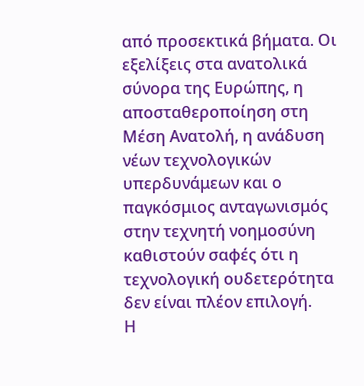από προσεκτικά βήματα. Οι εξελίξεις στα ανατολικά σύνορα της Ευρώπης, η αποσταθεροποίηση στη Μέση Ανατολή, η ανάδυση νέων τεχνολογικών υπερδυνάμεων και ο παγκόσμιος ανταγωνισμός στην τεχνητή νοημοσύνη καθιστούν σαφές ότι η τεχνολογική ουδετερότητα δεν είναι πλέον επιλογή.
Η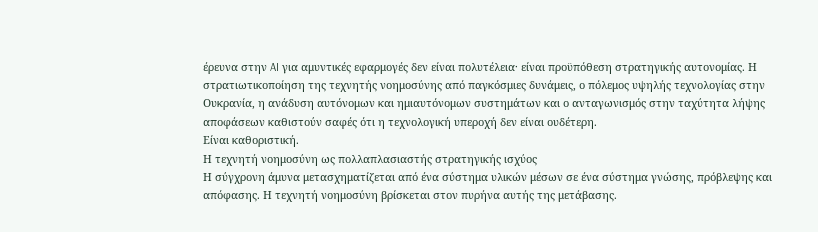έρευνα στην AI για αμυντικές εφαρμογές δεν είναι πολυτέλεια· είναι προϋπόθεση στρατηγικής αυτονομίας. Η στρατιωτικοποίηση της τεχνητής νοημοσύνης από παγκόσμιες δυνάμεις, ο πόλεμος υψηλής τεχνολογίας στην Ουκρανία, η ανάδυση αυτόνομων και ημιαυτόνομων συστημάτων και ο ανταγωνισμός στην ταχύτητα λήψης αποφάσεων καθιστούν σαφές ότι η τεχνολογική υπεροχή δεν είναι ουδέτερη.
Είναι καθοριστική.
Η τεχνητή νοημοσύνη ως πολλαπλασιαστής στρατηγικής ισχύος
Η σύγχρονη άμυνα μετασχηματίζεται από ένα σύστημα υλικών μέσων σε ένα σύστημα γνώσης, πρόβλεψης και απόφασης. Η τεχνητή νοημοσύνη βρίσκεται στον πυρήνα αυτής της μετάβασης.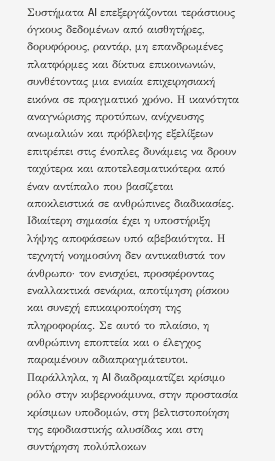Συστήματα AI επεξεργάζονται τεράστιους όγκους δεδομένων από αισθητήρες, δορυφόρους, ραντάρ, μη επανδρωμένες πλατφόρμες και δίκτυα επικοινωνιών, συνθέτοντας μια ενιαία επιχειρησιακή εικόνα σε πραγματικό χρόνο. Η ικανότητα αναγνώρισης προτύπων, ανίχνευσης ανωμαλιών και πρόβλεψης εξελίξεων επιτρέπει στις ένοπλες δυνάμεις να δρουν ταχύτερα και αποτελεσματικότερα από έναν αντίπαλο που βασίζεται αποκλειστικά σε ανθρώπινες διαδικασίες.
Ιδιαίτερη σημασία έχει η υποστήριξη λήψης αποφάσεων υπό αβεβαιότητα. Η τεχνητή νοημοσύνη δεν αντικαθιστά τον άνθρωπο· τον ενισχύει, προσφέροντας εναλλακτικά σενάρια, αποτίμηση ρίσκου και συνεχή επικαιροποίηση της πληροφορίας. Σε αυτό το πλαίσιο, η ανθρώπινη εποπτεία και ο έλεγχος παραμένουν αδιαπραγμάτευτοι.
Παράλληλα, η AI διαδραματίζει κρίσιμο ρόλο στην κυβερνοάμυνα, στην προστασία κρίσιμων υποδομών, στη βελτιστοποίηση της εφοδιαστικής αλυσίδας και στη συντήρηση πολύπλοκων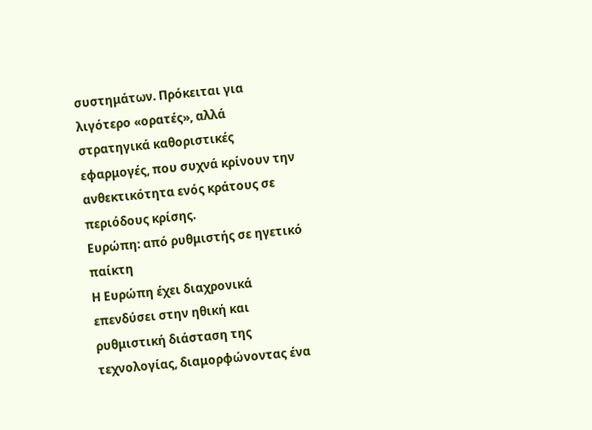συστημάτων. Πρόκειται για λιγότερο «ορατές», αλλά στρατηγικά καθοριστικές εφαρμογές, που συχνά κρίνουν την ανθεκτικότητα ενός κράτους σε περιόδους κρίσης.
Ευρώπη: από ρυθμιστής σε ηγετικό παίκτη
Η Ευρώπη έχει διαχρονικά επενδύσει στην ηθική και ρυθμιστική διάσταση της τεχνολογίας, διαμορφώνοντας ένα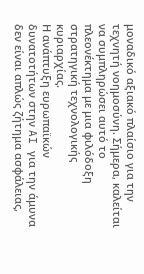μοναδικό αξιακό πλαίσιο για την τεχνητή νοημοσύνη. Σήμερα, καλείται να συμπληρώσει αυτό το πλεονέκτημα με μια φιλόδοξη στρατηγική τεχνολογικής κυριαρχίας.
Η ανάπτυξη ευρωπαϊκών δυνατοτήτων στην AI για την άμυνα δεν είναι απλώς ζήτημα ασφάλειας,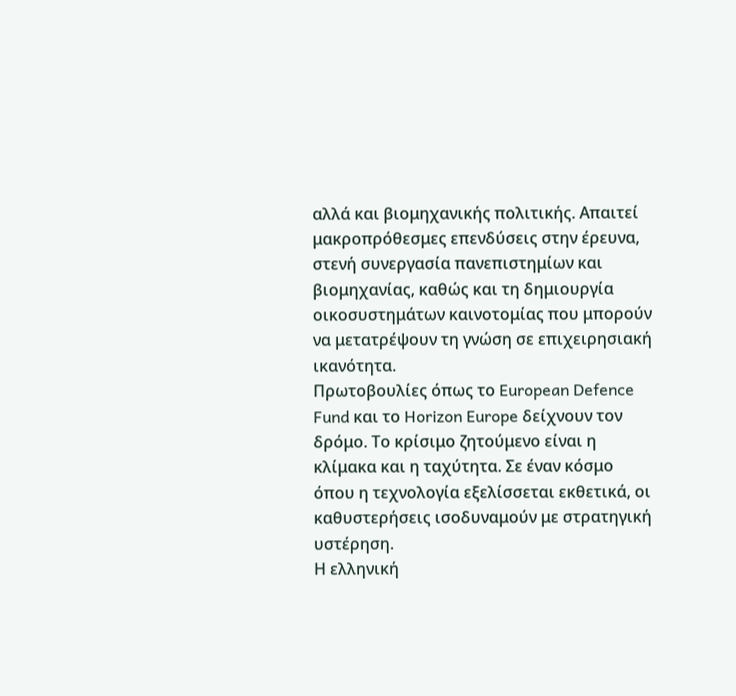αλλά και βιομηχανικής πολιτικής. Απαιτεί μακροπρόθεσμες επενδύσεις στην έρευνα, στενή συνεργασία πανεπιστημίων και βιομηχανίας, καθώς και τη δημιουργία οικοσυστημάτων καινοτομίας που μπορούν να μετατρέψουν τη γνώση σε επιχειρησιακή ικανότητα.
Πρωτοβουλίες όπως το European Defence Fund και το Horizon Europe δείχνουν τον δρόμο. Το κρίσιμο ζητούμενο είναι η κλίμακα και η ταχύτητα. Σε έναν κόσμο όπου η τεχνολογία εξελίσσεται εκθετικά, οι καθυστερήσεις ισοδυναμούν με στρατηγική υστέρηση.
Η ελληνική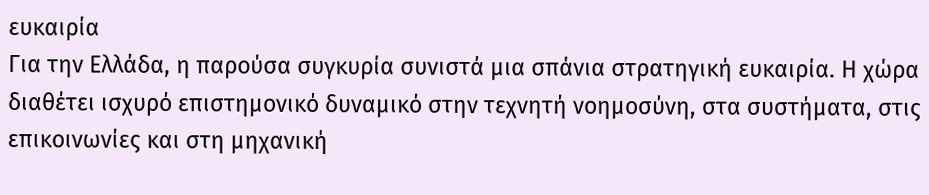ευκαιρία
Για την Ελλάδα, η παρούσα συγκυρία συνιστά μια σπάνια στρατηγική ευκαιρία. Η χώρα διαθέτει ισχυρό επιστημονικό δυναμικό στην τεχνητή νοημοσύνη, στα συστήματα, στις επικοινωνίες και στη μηχανική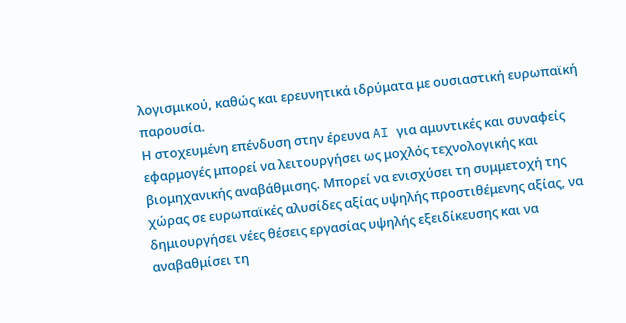λογισμικού, καθώς και ερευνητικά ιδρύματα με ουσιαστική ευρωπαϊκή παρουσία.
Η στοχευμένη επένδυση στην έρευνα AI για αμυντικές και συναφείς εφαρμογές μπορεί να λειτουργήσει ως μοχλός τεχνολογικής και βιομηχανικής αναβάθμισης. Μπορεί να ενισχύσει τη συμμετοχή της χώρας σε ευρωπαϊκές αλυσίδες αξίας υψηλής προστιθέμενης αξίας, να δημιουργήσει νέες θέσεις εργασίας υψηλής εξειδίκευσης και να αναβαθμίσει τη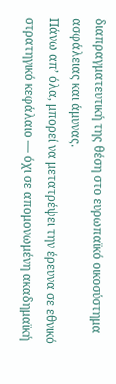διαπραγματευτική της θέση στο ευρωπαϊκό οικοσύστημα ασφάλειας και άμυνας.
Πάνω απ’ όλα, μπορεί να μετατρέψει την έρευνα σε εθνικό στρατηγικό κεφάλαιο — όχι σε απομονωμένη ακαδημαϊκή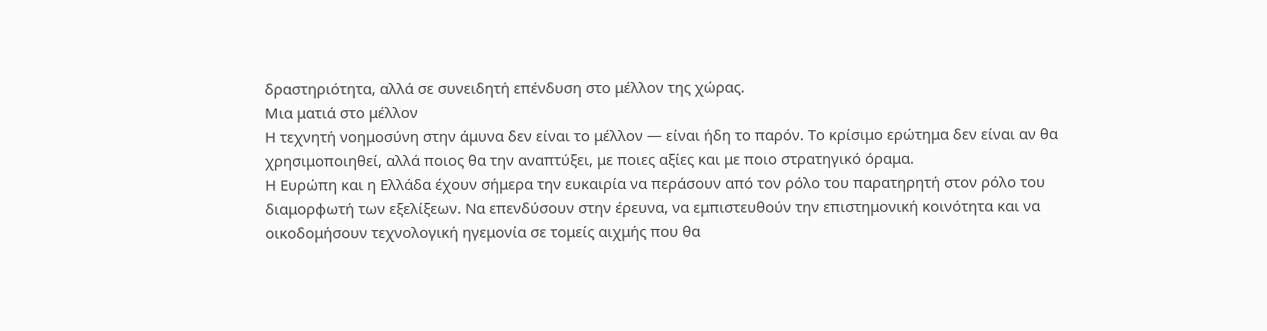δραστηριότητα, αλλά σε συνειδητή επένδυση στο μέλλον της χώρας.
Μια ματιά στο μέλλον
Η τεχνητή νοημοσύνη στην άμυνα δεν είναι το μέλλον — είναι ήδη το παρόν. Το κρίσιμο ερώτημα δεν είναι αν θα χρησιμοποιηθεί, αλλά ποιος θα την αναπτύξει, με ποιες αξίες και με ποιο στρατηγικό όραμα.
Η Ευρώπη και η Ελλάδα έχουν σήμερα την ευκαιρία να περάσουν από τον ρόλο του παρατηρητή στον ρόλο του διαμορφωτή των εξελίξεων. Να επενδύσουν στην έρευνα, να εμπιστευθούν την επιστημονική κοινότητα και να οικοδομήσουν τεχνολογική ηγεμονία σε τομείς αιχμής που θα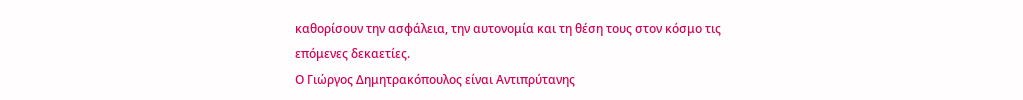καθορίσουν την ασφάλεια, την αυτονομία και τη θέση τους στον κόσμο τις επόμενες δεκαετίες.
Ο Γιώργος Δημητρακόπουλος είναι Αντιπρύτανης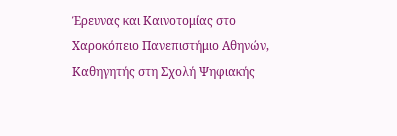Έρευνας και Καινοτομίας στο Χαροκόπειο Πανεπιστήμιο Αθηνών, Καθηγητής στη Σχολή Ψηφιακής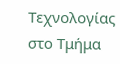Τεχνολογίας στο Τμήμα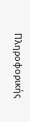Πληροφορικής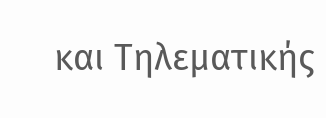και Τηλεματικής